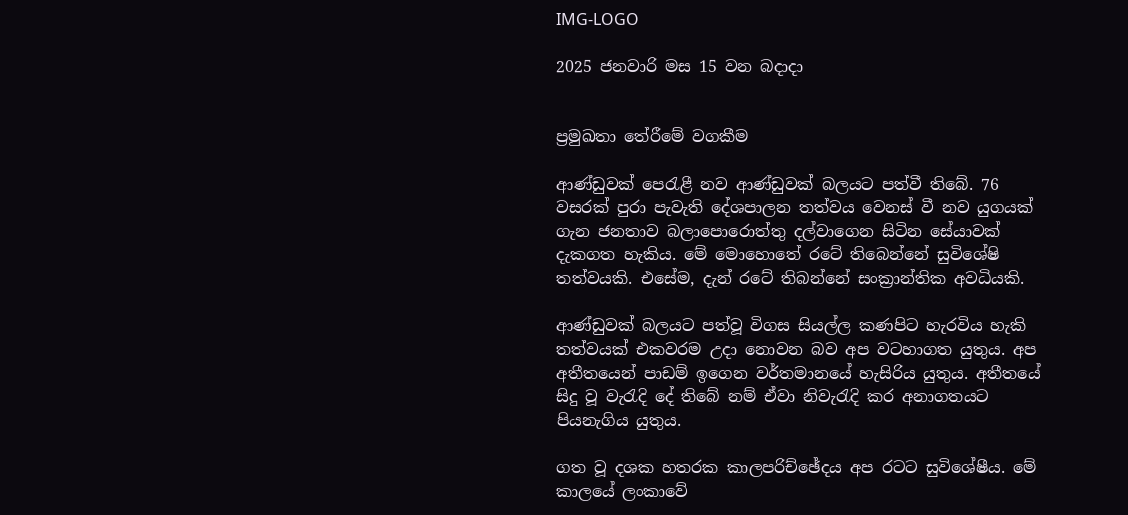IMG-LOGO

2025 ජනවාරි මස 15 වන බදාදා


ප්‍රමුඛතා තේරීමේ වගකීම

ආණ්ඩුවක් පෙරැළී නව ආණ්ඩුවක් බලයට පත්වී තිබේ. 76 වසරක් පුරා පැවැති දේශපාලන තත්වය වෙනස් වී නව යුගයක් ගැන ජනතාව බලාපොරොත්තු දල්වාගෙන සිටින සේයාවක් දැකගත හැකිය. මේ මොහොතේ රටේ තිබෙන්නේ සුවිශේෂි තත්වයකි. එසේම, දැන් රටේ තිබන්නේ සංක්‍රාන්තික අවධියකි.

ආණ්ඩුවක් බලයට පත්වූ විගස සියල්ල කණපිට හැරවිය හැකි තත්වයක් එකවරම උදා නොවන බව අප වටහාගත යුතුය. අප අතීතයෙන් පාඩම් ඉගෙන වර්තමානයේ හැසිරිය යුතුය. අතීතයේ සිදු වූ වැරැදි දේ තිබේ නම් ඒවා නිවැරැදි කර අනාගතයට පියනැගිය යුතුය.

ගත වූ දශක හතරක කාලපරිච්ඡේදය අප රටට සුවිශේෂීය. මේ කාලයේ ලංකාවේ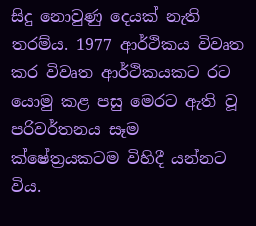සිදු නොවුණු දෙයක් නැති තරම්ය. 1977 ආර්ථිකය විවෘත කර විවෘත ආර්ථිකයකට රට යොමු කළ පසු මෙරට ඇති වූ පරිවර්තනය සෑම ක්ෂේත්‍රයකටම විහිදී යන්නට විය.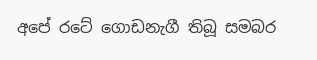අපේ රටේ ගොඩනැගී තිබූ සමබර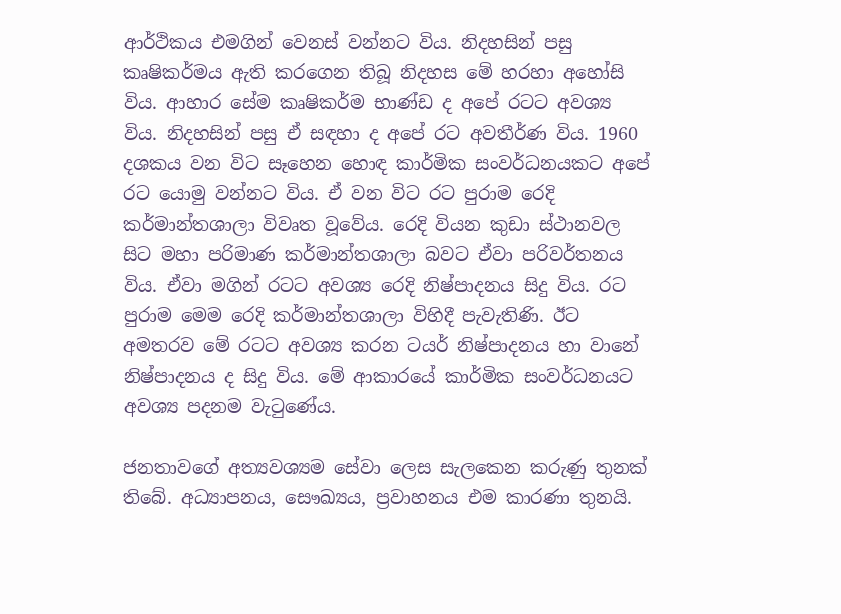ආර්ථිකය එමගින් වෙනස් වන්නට විය. නිදහසින් පසු කෘෂිකර්මය ඇති කරගෙන තිබූ නිදහස මේ හරහා අහෝසි විය. ආහාර සේම කෘෂිකර්ම භාණ්ඩ ද අපේ රටට අවශ්‍ය විය. නිදහසින් පසු ඒ සඳහා ද අපේ රට අවතීර්ණ විය. 1960 දශකය වන විට සෑහෙන හොඳ කාර්මික සංවර්ධනයකට අපේ රට යොමු වන්නට විය. ඒ වන විට රට පුරාම රෙදි කර්මාන්තශාලා විවෘත වූවේය. රෙදි වියන කුඩා ස්ථානවල සිට මහා පරිමාණ කර්මාන්තශාලා බවට ඒවා පරිවර්තනය විය. ඒවා මගින් රටට අවශ්‍ය රෙදි නිෂ්පාදනය සිදු විය. රට පුරාම මෙම රෙදි කර්මාන්තශාලා විහිදී පැවැතිණි. ඊට අමතරව මේ රටට අවශ්‍ය කරන ටයර් නිෂ්පාදනය හා වානේ නිෂ්පාදනය ද සිදු විය. මේ ආකාරයේ කාර්මික සංවර්ධනයට අවශ්‍ය පදනම වැටුණේය.

ජනතාවගේ අත්‍යවශ්‍යම සේවා ලෙස සැලකෙන කරුණු තුනක් තිබේ. අධ්‍යාපනය, සෞඛ්‍යය, ප්‍රවාහනය එම කාරණා තුනයි.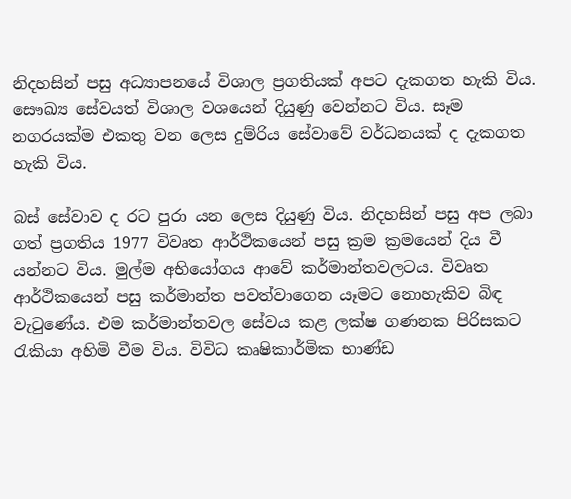නිදහසින් පසු අධ්‍යාපනයේ විශාල ප්‍රගතියක් අපට දැකගත හැකි විය. සෞඛ්‍ය සේවයත් විශාල වශයෙන් දියුණු වෙන්නට විය. සෑම නගරයක්ම එකතු වන ලෙස දුම්රිය සේවාවේ වර්ධනයක් ද දැකගත හැකි විය.

බස් සේවාව ද රට පුරා යන ලෙස දියුණු විය. නිදහසින් පසු අප ලබා ගත් ප්‍රගතිය 1977 විවෘත ආර්ථිකයෙන් පසු ක්‍රම ක්‍රමයෙන් දිය වී යන්නට විය. මුල්ම අභියෝගය ආවේ කර්මාන්තවලටය. විවෘත ආර්ථිකයෙන් පසු කර්මාන්ත පවත්වාගෙන යෑමට නොහැකිව බිඳ වැටුණේය. එම කර්මාන්තවල සේවය කළ ලක්ෂ ගණනක පිරිසකට රැකියා අහිමි වීම විය. විවිධ කෘෂිකාර්මික භාණ්ඩ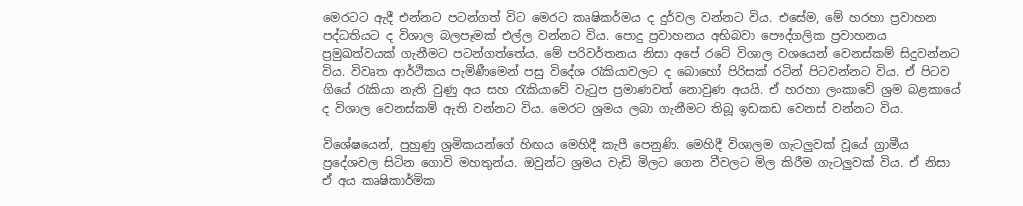මෙරටට ඇදී එන්නට පටන්ගත් විට මෙරට කෘෂිකර්මය ද දුර්වල වන්නට විය. එසේම, මේ හරහා ප්‍රවාහන පද්ධතියට ද විශාල බලපෑමක් එල්ල වන්නට විය. පොදු ප්‍රවාහනය අභිබවා පෞද්ගලික ප්‍රවාහනය ප්‍රමුඛත්වයක් ගැනීමට පටන්ගත්තේය. මේ පරිවර්තනය නිසා අපේ රටේ විශාල වශයෙන් වෙනස්කම් සිදුවන්නට විය. විවෘත ආර්ථිකය පැමිණීමෙන් පසු විදේශ රැකියාවලට ද බොහෝ පිරිසක් රටින් පිටවන්නට විය. ඒ පිටව ගියේ රැකියා නැති වුණු අය සහ රැකියාවේ වැටුප ප්‍රමාණවත් නොවුණ අයයි. ඒ හරහා ලංකාවේ ශ්‍රම බළකායේ ද විශාල වෙනස්කම් ඇති වන්නට විය. මෙරට ශ්‍රමය ලබා ගැනීමට තිබූ ඉඩකඩ වෙනස් වන්නට විය.

විශේෂයෙන්, පුහුණු ශ්‍රමිකයන්ගේ හිඟය මෙහිදී කැපී පෙනුණි. මෙහිදී විශාලම ගැටලුවක් වූයේ ග්‍රාමීය ප්‍රදේශවල සිටින ගොවි මහතුන්ය. ඔවුන්ට ශ්‍රමය වැඩි මිලට ගෙන වීවලට මිල කිරීම ගැටලුවක් විය. ඒ නිසා ඒ අය කෘෂිකාර්මික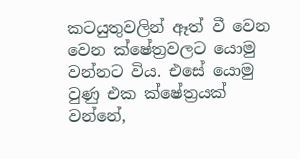කටයුතුවලින් ඈත් වී වෙන වෙන ක්ෂේත්‍රවලට යොමු වන්නට විය. එසේ යොමු වුණු එක ක්ෂේත්‍රයක් වන්නේ,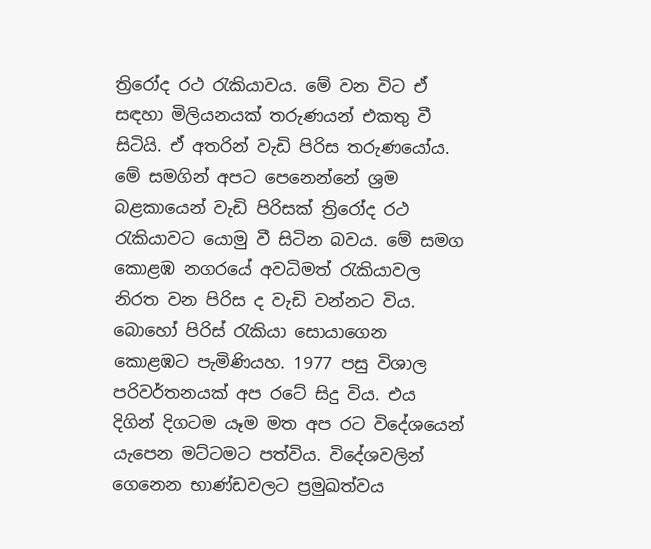ත්‍රිරෝද රථ රැකියාවය. මේ වන විට ඒ සඳහා මිලියනයක් තරුණයන් එකතු වී සිටියි. ඒ අතරින් වැඩි පිරිස තරුණයෝය. මේ සමගින් අපට පෙනෙන්නේ ශ්‍රම බළකායෙන් වැඩි පිරිසක් ත්‍රිරෝද රථ රැකියාවට යොමු වී සිටින බවය. මේ සමග කොළඹ නගරයේ අවධිමත් රැකියාවල නිරත වන පිරිස ද වැඩි වන්නට විය. බොහෝ පිරිස් රැකියා සොයාගෙන කොළඹට පැමිණියහ. 1977 පසු විශාල පරිවර්තනයක් අප රටේ සිදු විය. එය දිගින් දිගටම යෑම මත අප රට විදේශයෙන් යැපෙන මට්ටමට පත්විය. විදේශවලින් ගෙනෙන භාණ්ඩවලට ප්‍රමුඛත්වය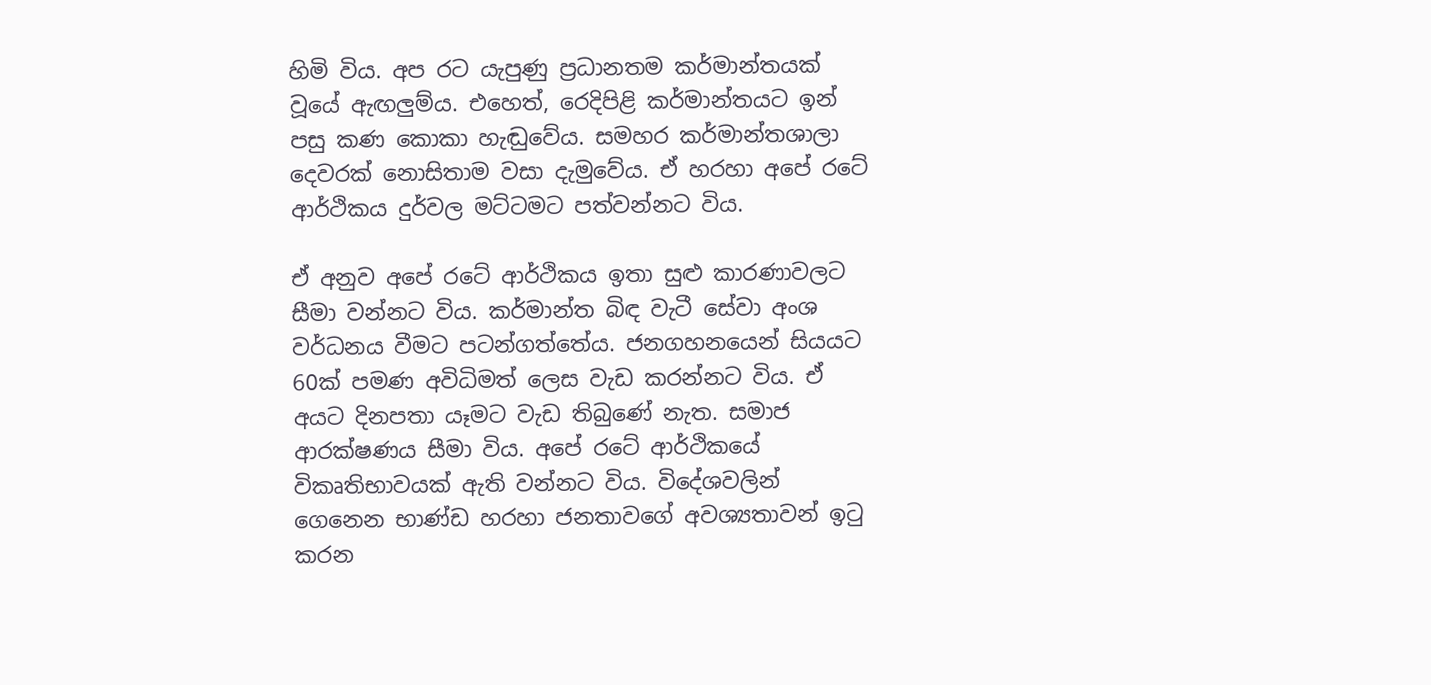හිමි විය. අප රට යැපුණු ප්‍රධානතම කර්මාන්තයක් වූයේ ඇඟලුම්ය. එහෙත්, රෙදිපිළි කර්මාන්තයට ඉන් පසු කණ කොකා හැඬුවේය. සමහර කර්මාන්තශාලා දෙවරක් නොසිතාම වසා දැමුවේය. ඒ හරහා අපේ රටේ ආර්ථිකය දුර්වල මට්ටමට පත්වන්නට විය.

ඒ අනුව අපේ රටේ ආර්ථිකය ඉතා සුළු කාරණාවලට සීමා වන්නට විය. කර්මාන්ත බිඳ වැටී සේවා අංශ වර්ධනය වීමට පටන්ගත්තේය. ජනගහනයෙන් සියයට 60ක් පමණ අවිධිමත් ලෙස වැඩ කරන්නට විය. ඒ අයට දිනපතා යෑමට වැඩ තිබුණේ නැත. සමාජ ආරක්ෂණය සීමා විය. අපේ රටේ ආර්ථිකයේ විකෘතිභාවයක් ඇති වන්නට විය. විදේශවලින් ගෙනෙන භාණ්ඩ හරහා ජනතාවගේ අවශ්‍යතාවන් ඉටු කරන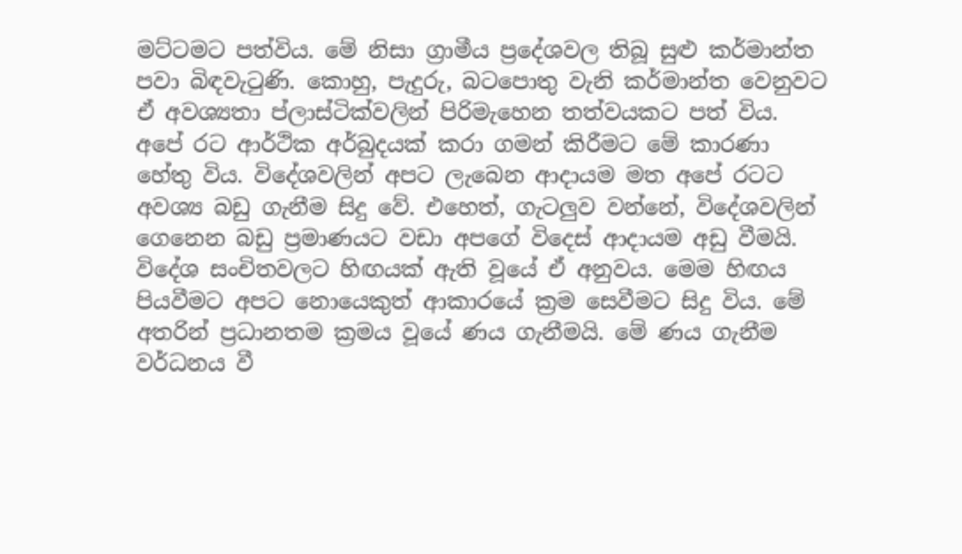මට්ටමට පත්විය. මේ නිසා ග්‍රාමීය ප්‍රදේශවල තිබූ සුළු කර්මාන්ත පවා බිඳවැටුණි. කොහු, පැදුරු, බටපොතු වැනි කර්මාන්ත වෙනුවට ඒ අවශ්‍යතා ප්ලාස්ටික්වලින් පිරිමැහෙන තත්වයකට පත් විය. අපේ රට ආර්ථික අර්බුදයක් කරා ගමන් කිරීමට මේ කාරණා හේතු විය. විදේශවලින් අපට ලැබෙන ආදායම මත අපේ රටට අවශ්‍ය බඩු ගැනීම සිදු වේ. එහෙත්, ගැටලුව වන්නේ, විදේශවලින් ගෙනෙන බඩු ප්‍රමාණයට වඩා අපගේ විදෙස් ආදායම අඩු වීමයි. විදේශ සංචිතවලට හිඟයක් ඇති වූයේ ඒ අනුවය. මෙම හිඟය පියවීමට අපට නොයෙකුත් ආකාරයේ ක්‍රම සෙවීමට සිදු විය. මේ අතරින් ප්‍රධානතම ක්‍රමය වූයේ ණය ගැනීමයි. මේ ණය ගැනීම වර්ධනය වී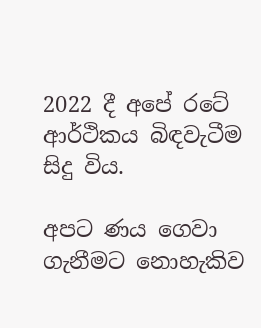2022 දී අපේ රටේ ආර්ථිකය බිඳවැටීම සිදු විය.

අපට ණය ගෙවා ගැනීමට නොහැකිව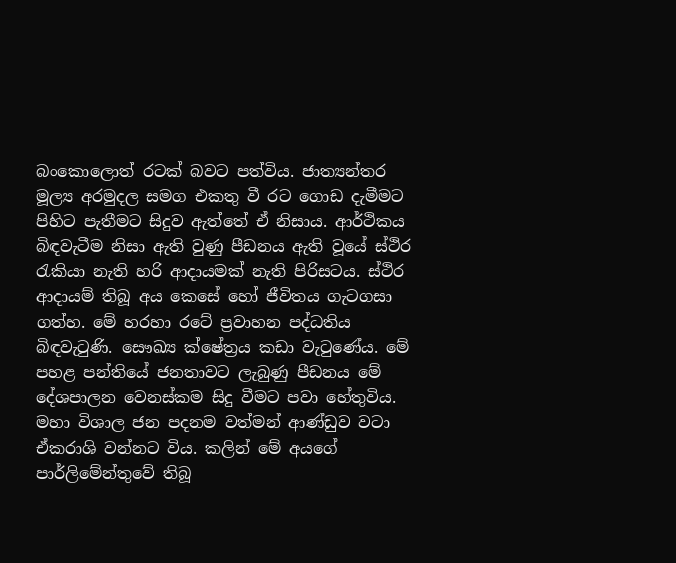බංකොලොත් රටක් බවට පත්විය. ජාත්‍යන්තර මූල්‍ය අරමුදල සමග එකතු වී රට ගොඩ දැමීමට පිහිට පැතීමට සිදුව ඇත්තේ ඒ නිසාය. ආර්ථිකය බිඳවැටීම නිසා ඇති වුණු පීඩනය ඇති වූයේ ස්ථිර රැකියා නැති හරි ආදායමක් නැති පිරිසටය. ස්ථිර ආදායම් තිබූ අය කෙසේ හෝ ජීවිතය ගැටගසා ගත්හ. මේ හරහා රටේ ප්‍රවාහන පද්ධතිය බිඳවැටුණි. සෞඛ්‍ය ක්ෂේත්‍රය කඩා වැටුණේය. මේ පහළ පන්තියේ ජනතාවට ලැබුණු පීඩනය මේ දේශපාලන වෙනස්කම සිදු වීමට පවා හේතුවිය. මහා විශාල ජන පදනම වත්මන් ආණ්ඩුව වටා ඒකරාශි වන්නට විය. කලින් මේ අයගේ පාර්ලිමේන්තුවේ තිබූ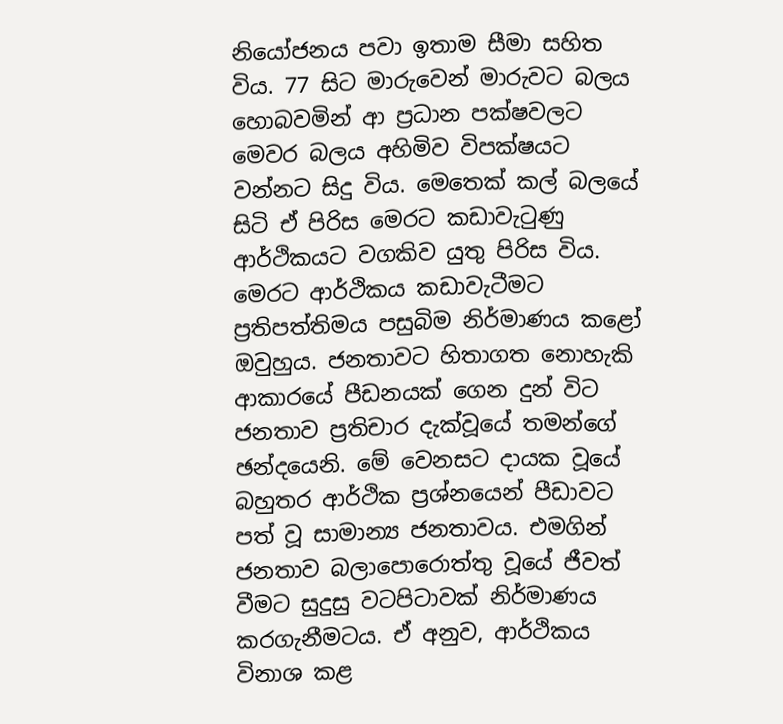නියෝජනය පවා ඉතාම සීමා සහිත විය. 77 සිට මාරුවෙන් මාරුවට බලය හොබවමින් ආ ප්‍රධාන පක්ෂවලට මෙවර බලය අහිමිව විපක්ෂයට වන්නට සිදු විය. මෙතෙක් කල් බලයේ සිටි ඒ පිරිස මෙරට කඩාවැටුණු ආර්ථිකයට වගකිව යුතු පිරිස විය. මෙරට ආර්ථිකය කඩාවැටීමට ප්‍රතිපත්තිමය පසුබිම නිර්මාණය කළෝ ඔවුහුය. ජනතාවට හිතාගත නොහැකි ආකාරයේ පීඩනයක් ගෙන දුන් විට ජනතාව ප්‍රතිචාර දැක්වූයේ තමන්ගේ ඡන්දයෙනි. මේ වෙනසට දායක වූයේ බහුතර ආර්ථික ප්‍රශ්නයෙන් පීඩාවට පත් වූ සාමාන්‍ය ජනතාවය. එමගින් ජනතාව බලාපොරොත්තු වූයේ ජීවත් වීමට සුදුසු වටපිටාවක් නිර්මාණය කරගැනීමටය. ඒ අනුව, ආර්ථිකය විනාශ කළ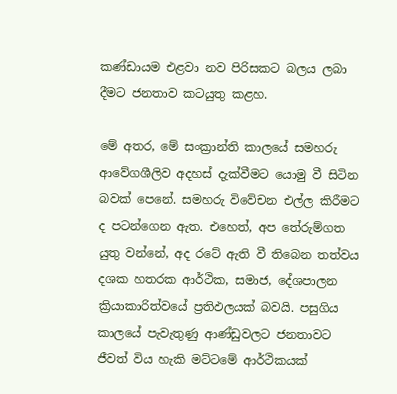කණ්ඩායම එළවා නව පිරිසකට බලය ලබා දීමට ජනතාව කටයුතු කළහ.

මේ අතර, මේ සංක්‍රාන්ති කාලයේ සමහරු ආවේගශීලිව අදහස් දැක්වීමට යොමු වී සිටින බවක් පෙනේ. සමහරු විවේචන එල්ල කිරීමට ද පටන්ගෙන ඇත. එහෙත්, අප තේරුම්ගත යුතු වන්නේ, අද රටේ ඇති වී තිබෙන තත්වය දශක හතරක ආර්ථික, සමාජ, දේශපාලන ක්‍රියාකාරිත්වයේ ප්‍රතිඵලයක් බවයි. පසුගිය කාලයේ පැවැතුණු ආණ්ඩුවලට ජනතාවට ජීවත් විය හැකි මට්ටමේ ආර්ථිකයක්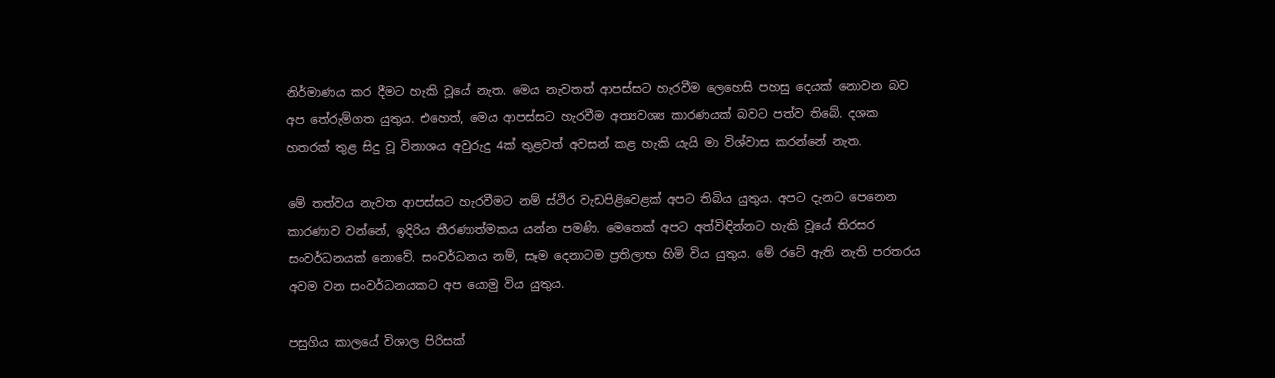නිර්මාණය කර දීමට හැකි වූයේ නැත. මෙය නැවතත් ආපස්සට හැරවීම ලෙහෙසි පහසු දෙයක් නොවන බව අප තේරුම්ගත යුතුය. එහෙත්, මෙය ආපස්සට හැරවීම අත්‍යවශ්‍ය කාරණයක් බවට පත්ව තිබේ. දශක හතරක් තුළ සිදු වූ විනාශය අවුරුදු 4ක් තුළවත් අවසන් කළ හැකි යැයි මා විශ්වාස කරන්නේ නැත.

මේ තත්වය නැවත ආපස්සට හැරවීමට නම් ස්ථිර වැඩපිළිවෙළක් අපට තිබිය යුතුය. අපට දැනට පෙනෙන කාරණාව වන්නේ, ඉදිරිය තීරණාත්මකය යන්න පමණි. මෙතෙක් අපට අත්විඳින්නට හැකි වූයේ තිරසර සංවර්ධනයක් නොවේ. සංවර්ධනය නම්, සෑම දෙනාටම ප්‍රතිලාභ හිමි විය යුතුය. මේ රටේ ඇති නැති පරතරය අවම වන සංවර්ධනයකට අප යොමු විය යුතුය.

පසුගිය කාලයේ විශාල පිරිසක්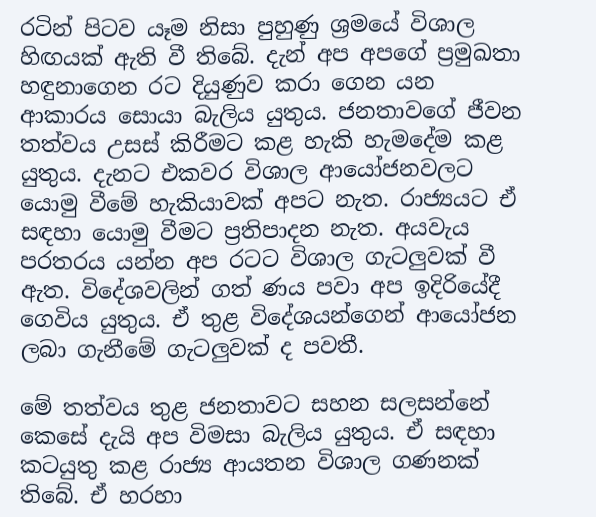රටින් පිටව යෑම නිසා පුහුණු ශ්‍රමයේ විශාල හිඟයක් ඇති වී තිබේ. දැන් අප අපගේ ප්‍රමුඛතා හඳුනාගෙන රට දියුණුව කරා ගෙන යන ආකාරය සොයා බැලිය යුතුය. ජනතාවගේ ජීවන තත්වය උසස් කිරීමට කළ හැකි හැමදේම කළ යුතුය. දැනට එකවර විශාල ආයෝජනවලට යොමු වීමේ හැකියාවක් අපට නැත. රාජ්‍යයට ඒ සඳහා යොමු වීමට ප්‍රතිපාදන නැත. අයවැය පරතරය යන්න අප රටට විශාල ගැටලුවක් වී ඇත. විදේශවලින් ගත් ණය පවා අප ඉදිරියේදී ගෙවිය යුතුය. ඒ තුළ විදේශයන්ගෙන් ආයෝජන ලබා ගැනීමේ ගැටලුවක් ද පවතී.

මේ තත්වය තුළ ජනතාවට සහන සලසන්නේ කෙසේ දැයි අප විමසා බැලිය යුතුය. ඒ සඳහා කටයුතු කළ රාජ්‍ය ආයතන විශාල ගණනක් තිබේ. ඒ හරහා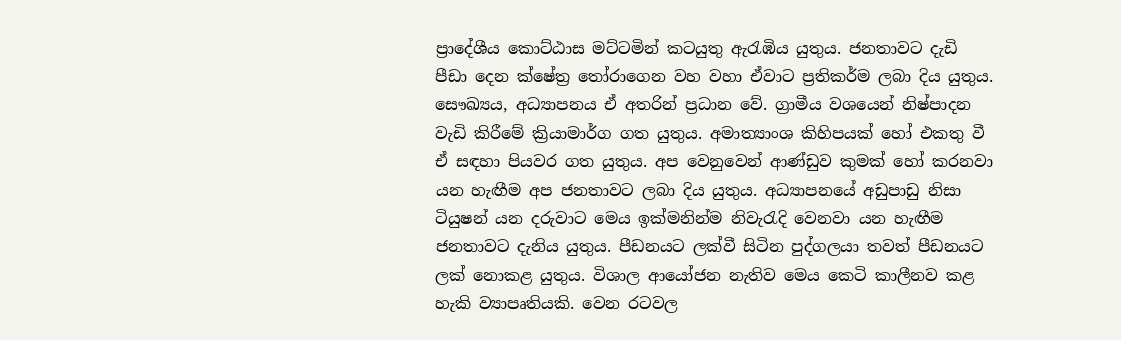ප්‍රාදේශීය කොට්ඨාස මට්ටමින් කටයුතු ඇරැඹිය යුතුය. ජනතාවට දැඩි පීඩා දෙන ක්ෂේත්‍ර තෝරාගෙන වහ වහා ඒවාට ප්‍රතිකර්ම ලබා දිය යුතුය. සෞඛ්‍යය, අධ්‍යාපනය ඒ අතරින් ප්‍රධාන වේ. ග්‍රාමීය වශයෙන් නිෂ්පාදන වැඩි කිරීමේ ක්‍රියාමාර්ග ගත යුතුය. අමාත්‍යාංශ කිහිපයක් හෝ එකතු වී ඒ සඳහා පියවර ගත යුතුය. අප වෙනුවෙන් ආණ්ඩුව කුමක් හෝ කරනවා යන හැඟීම අප ජනතාවට ලබා දිය යුතුය. අධ්‍යාපනයේ අඩුපාඩු නිසා ටියුෂන් යන දරුවාට මෙය ඉක්මනින්ම නිවැරැදි වෙනවා යන හැඟීම ජනතාවට දැනිය යුතුය. පීඩනයට ලක්වී සිටින පුද්ගලයා තවත් පීඩනයට ලක් නොකළ යුතුය. විශාල ආයෝජන නැතිව මෙය කෙටි කාලීනව කළ හැකි ව්‍යාපෘතියකි. වෙන රටවල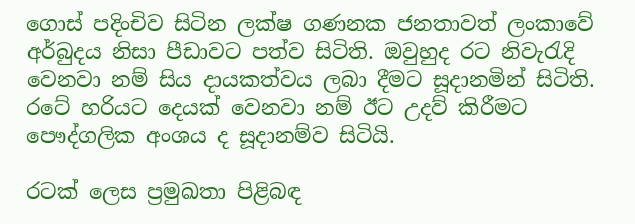ගොස් පදිංචිව සිටින ලක්ෂ ගණනක ජනතාවත් ලංකාවේ අර්බුදය නිසා පීඩාවට පත්ව සිටිති. ඔවුහුද රට නිවැරැදි වෙනවා නම් සිය දායකත්වය ලබා දීමට සූදානමින් සිටිති. රටේ හරියට දෙයක් වෙනවා නම් ඊට උදව් කිරීමට පෞද්ගලික අංශය ද සූදානම්ව සිටියි.

රටක් ලෙස ප්‍රමුඛතා පිළිබඳ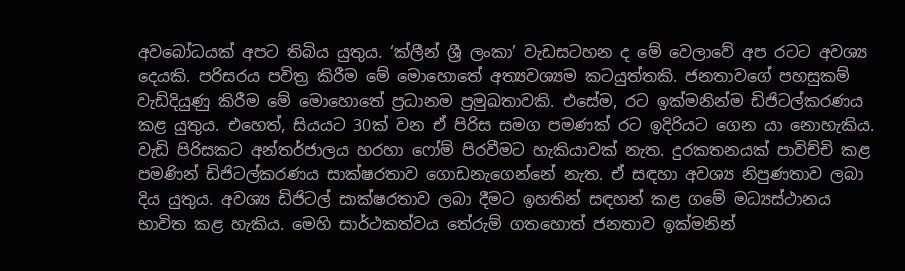අවබෝධයක් අපට තිබිය යුතුය. ‘ක්ලීන් ශ්‍රී ලංකා’ වැඩසටහන ද මේ වෙලාවේ අප රටට අවශ්‍ය දෙයකි. පරිසරය පවිත්‍ර කිරීම මේ මොහොතේ අත්‍යවශ්‍යම කටයුත්තකි. ජනතාවගේ පහසුකම් වැඩිදියුණු කිරීම මේ මොහොතේ ප්‍රධානම ප්‍රමුඛතාවකි. එසේම, රට ඉක්මනින්ම ඩිජිටල්කරණය කළ යුතුය. එහෙත්, සියයට 30ක් වන ඒ පිරිස සමග පමණක් රට ඉදිරියට ගෙන යා නොහැකිය. වැඩි පිරිසකට අන්තර්ජාලය හරහා ෆෝම් පිරවීමට හැකියාවක් නැත. දුරකතනයක් පාවිච්චි කළ පමණින් ඩිජිටල්කරණය සාක්ෂරතාව ගොඩනැගෙන්නේ නැත. ඒ සඳහා අවශ්‍ය නිපුණතාව ලබා දිය යුතුය. අවශ්‍ය ඩිජිටල් සාක්ෂරතාව ලබා දීමට ඉහතින් සඳහන් කළ ගමේ මධ්‍යස්ථානය භාවිත කළ හැකිය. මෙහි සාර්ථකත්වය තේරුම් ගතහොත් ජනතාව ඉක්මනින්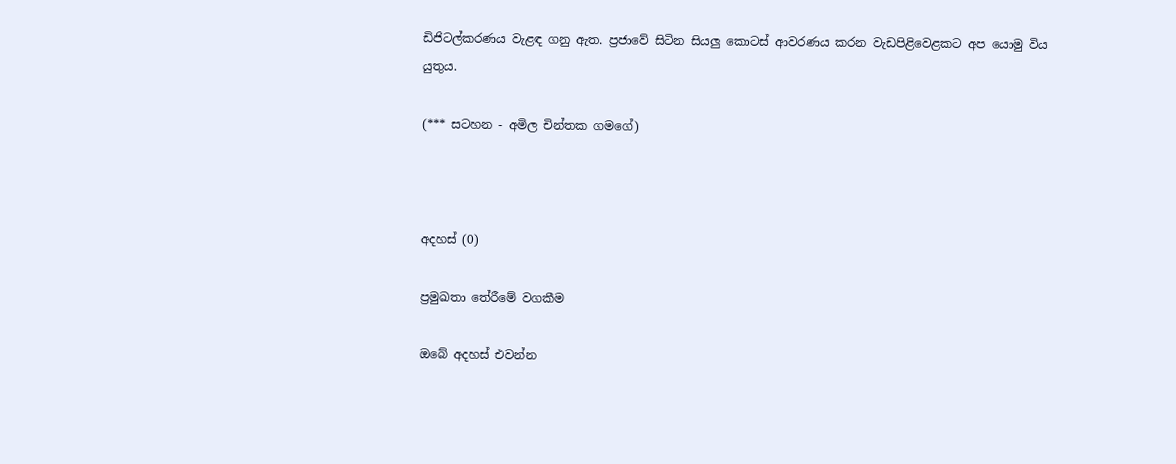ඩිජිටල්කරණය වැළඳ ගනු ඇත. ප්‍රජාවේ සිටින සියලු කොටස් ආවරණය කරන වැඩපිළිවෙළකට අප යොමු විය යුතුය.

(*** සටහන - අමිල චින්තක ගමගේ)



අදහස් (0)

ප්‍රමුඛතා තේරීමේ වගකීම

ඔබේ අදහස් එවන්න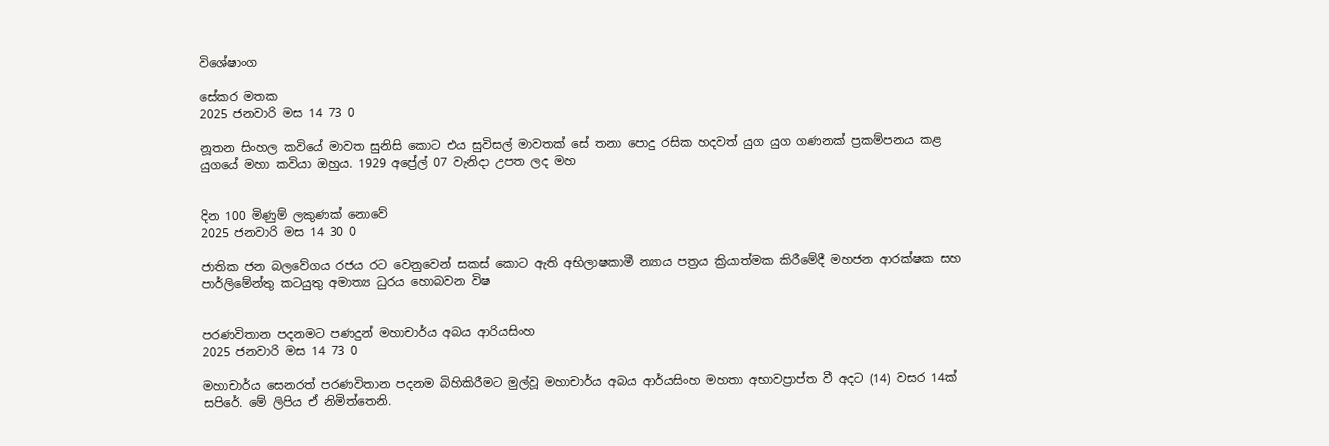විශේෂාංග

සේකර මතක
2025 ජනවාරි මස 14 73 0

නූතන සිංහල කවියේ මාවත සුනිසි කොට එය සුවිසල් මාවතක් සේ තනා පොදු රසික හදවත් යුග යුග ගණනක් ප්‍රකම්පනය කළ යුගයේ මහා කවියා ඔහුය. 1929 අප්‍රේල් 07 වැනිදා උපත ලද මහ


දින 100 මිණුම් ලකුණක් නොවේ
2025 ජනවාරි මස 14 30 0

ජාතික ජන බලවේගය රජය රට වෙනුවෙන් සකස් කොට ඇති අභිලාෂකාමී න්‍යාය පත්‍රය ක්‍රියාත්මක කිරීමේදී මහජන ආරක්ෂක සහ පාර්ලිමේන්තු කටයුතු අමාත්‍ය ධුරය හොබවන විෂ


පරණවිතාන පදනමට පණදුන් මහාචාර්ය අබය ආරියසිංහ
2025 ජනවාරි මස 14 73 0

මහාචාර්ය සෙනරත් පරණවිතාන පදනම බිහිකිරීමට මුල්වූ මහාචාර්ය අබය ආර්යසිංහ මහතා අභාවප්‍රාප්ත වී අදට (14) වසර 14ක් සපිරේ. මේ ලිපිය ඒ නිමිත්තෙනි.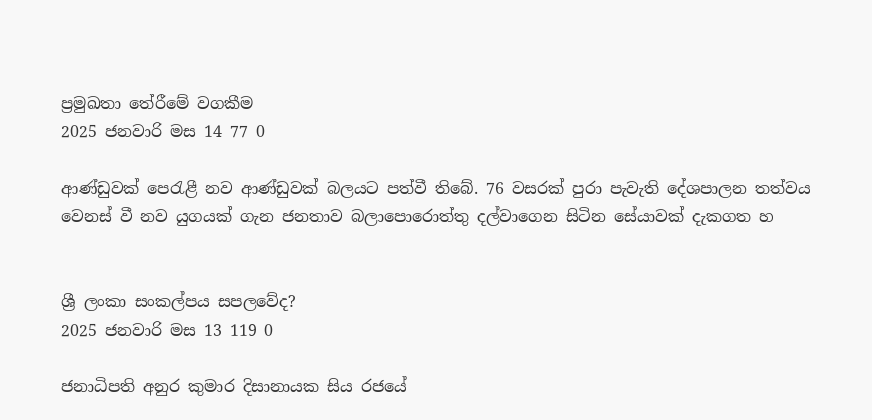ප්‍රමුඛතා තේරීමේ වගකීම
2025 ජනවාරි මස 14 77 0

ආණ්ඩුවක් පෙරැළී නව ආණ්ඩුවක් බලයට පත්වී තිබේ. 76 වසරක් පුරා පැවැති දේශපාලන තත්වය වෙනස් වී නව යුගයක් ගැන ජනතාව බලාපොරොත්තු දල්වාගෙන සිටින සේයාවක් දැකගත හ


ශ්‍රී ලංකා සංකල්පය සපලවේද?
2025 ජනවාරි මස 13 119 0

ජනාධිපති අනුර කුමාර දිසානායක සිය රජයේ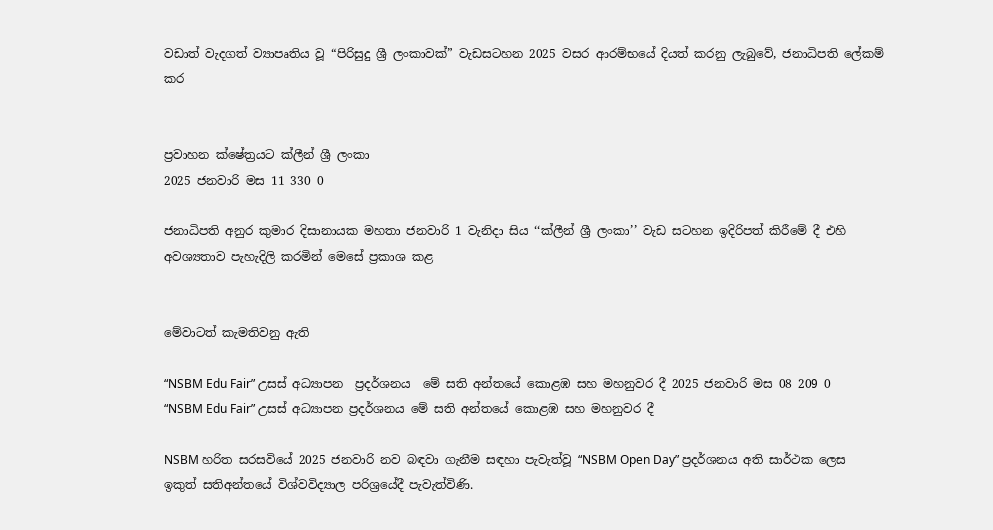වඩාත් වැදගත් ව්‍යාපෘතිය වූ “පිරිසුදු ශ්‍රී ලංකාවක්” වැඩසටහන 2025 වසර ආරම්භයේ දියත් කරනු ලැබුවේ, ජනාධිපති ලේකම් කර


ප්‍රවාහන ක්ෂේත්‍රයට ක්ලීන් ශ්‍රී ලංකා
2025 ජනවාරි මස 11 330 0

ජනාධිපති අනුර කුමාර දිසානායක මහතා ජනවාරි 1 වැනිදා සිය ‘‘ක්ලීන් ශ්‍රී ලංකා’’ වැඩ සටහන ඉදිරිපත් කිරීමේ දී එහි අවශ්‍යතාව පැහැදිලි කරමින් මෙසේ ප්‍රකාශ කළ


මේවාටත් කැමතිවනු ඇති

“NSBM Edu Fair” උසස් අධ්‍යාපන  ප්‍රදර්ශනය  මේ සති අන්තයේ කොළඹ සහ මහනුවර දී 2025 ජනවාරි මස 08 209 0
“NSBM Edu Fair” උසස් අධ්‍යාපන ප්‍රදර්ශනය මේ සති අන්තයේ කොළඹ සහ මහනුවර දී

NSBM හරිත සරසවියේ 2025 ජනවාරි නව බඳවා ගැනීම සඳහා පැවැත්වූ “NSBM Open Day” ප්‍රදර්ශනය අති සාර්ථක ලෙස ඉකුත් සතිඅන්තයේ විශ්වවිද්‍යාල පරිශ්‍රයේදී පැවැත්විණි.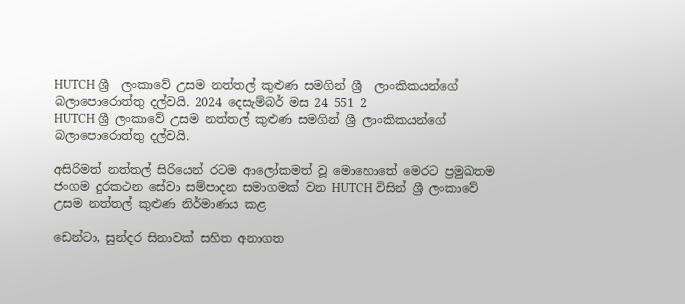HUTCH ශ්‍රී  ලංකාවේ උසම නත්තල් කුළුණ සමගින් ශ්‍රී  ලාංකිකයන්ගේ බලාපොරොත්තු දල්වයි. 2024 දෙසැම්බර් මස 24 551 2
HUTCH ශ්‍රී ලංකාවේ උසම නත්තල් කුළුණ සමගින් ශ්‍රී ලාංකිකයන්ගේ බලාපොරොත්තු දල්වයි.

අසිරිමත් නත්තල් සිරියෙන් රටම ආලෝකමත් වූ මොහොතේ මෙරට ප්‍රමුඛතම ජංගම දුරකථන සේවා සම්පාදන සමාගමක් වන HUTCH විසින් ශ්‍රී ලංකාවේ උසම නත්තල් කුළුණ නිර්මාණය කළ

ඩෙන්ටා, සුන්දර සිනාවක් සහිත අනාගත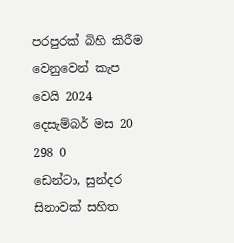පරපුරක් බිහි කිරීම වෙනුවෙන් කැප වෙයි 2024 දෙසැම්බර් මස 20 298 0
ඩෙන්ටා, සුන්දර සිනාවක් සහිත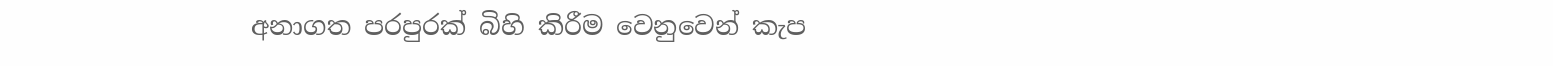අනාගත පරපුරක් බිහි කිරීම වෙනුවෙන් කැප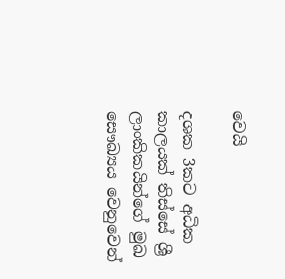වෙයි

දශක 3කට අධික කාලයක් තිස්සේ ශ්‍රී ලාංකිකයින්ගේ මුඛ සෞඛ්‍යය වෙනුවෙන්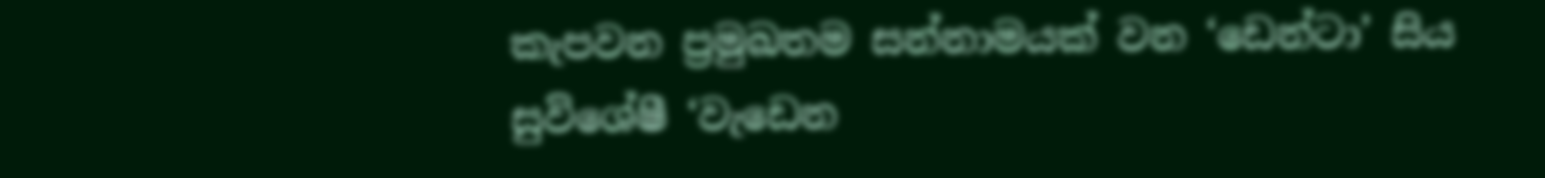කැපවන ප්‍රමුඛතම සන්නාමයක් වන ‘ඩෙන්ටා’ සිය සුවිශේෂී ‘වැඩෙන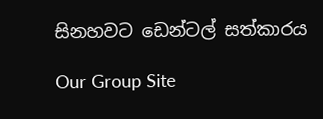සිනහවට ඩෙන්ටල් සත්කාරය

Our Group Site